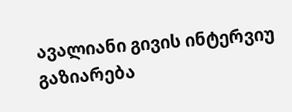ავალიანი გივის ინტერვიუ
გაზიარება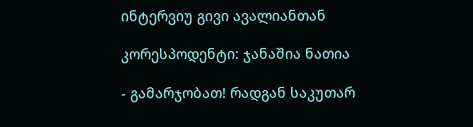ინტერვიუ გივი ავალიანთან

კორესპოდენტი: ჯანაშია ნათია

- გამარჯობათ! რადგან საკუთარ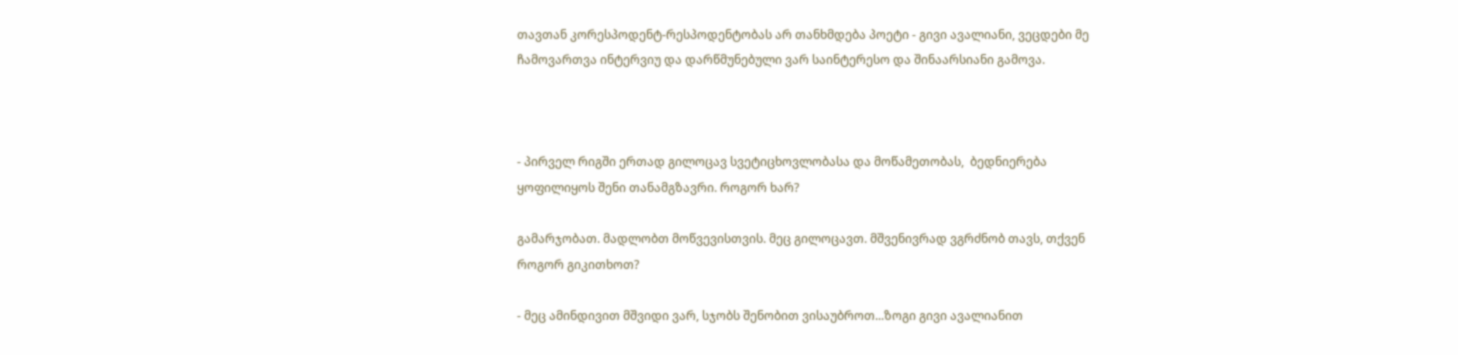თავთან კორესპოდენტ-რესპოდენტობას არ თანხმდება პოეტი - გივი ავალიანი, ვეცდები მე ჩამოვართვა ინტერვიუ და დარწმუნებული ვარ საინტერესო და შინაარსიანი გამოვა.



- პირველ რიგში ერთად გილოცავ სვეტიცხოვლობასა და მოწამეთობას,  ბედნიერება ყოფილიყოს შენი თანამგზავრი. როგორ ხარ?

გამარჯობათ. მადლობთ მოწვევისთვის. მეც გილოცავთ. მშვენივრად ვგრძნობ თავს, თქვენ როგორ გიკითხოთ?

- მეც ამინდივით მშვიდი ვარ, სჯობს შენობით ვისაუბროთ...ზოგი გივი ავალიანით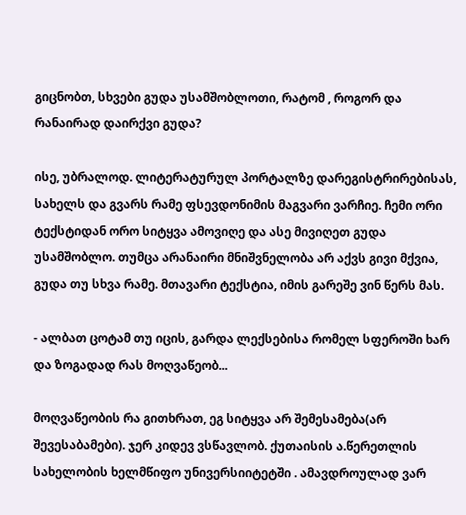გიცნობთ, სხვები გუდა უსამშობლოთი, რატომ , როგორ და რანაირად დაირქვი გუდა?

ისე, უბრალოდ. ლიტერატურულ პორტალზე დარეგისტრირებისას, სახელს და გვარს რამე ფსევდონიმის მაგვარი ვარჩიე. ჩემი ორი ტექსტიდან ორო სიტყვა ამოვიღე და ასე მივიღეთ გუდა უსამშობლო. თუმცა არანაირი მნიშვნელობა არ აქვს გივი მქვია, გუდა თუ სხვა რამე. მთავარი ტექსტია, იმის გარეშე ვინ წერს მას.

- ალბათ ცოტამ თუ იცის, გარდა ლექსებისა რომელ სფეროში ხარ და ზოგადად რას მოღვაწეობ...

მოღვაწეობის რა გითხრათ, ეგ სიტყვა არ შემესამება(არ შევესაბამები). ჯერ კიდევ ვსწავლობ. ქუთაისის ა.წერეთლის სახელობის ხელმწიფო უნივერსიიტეტში . ამავდროულად ვარ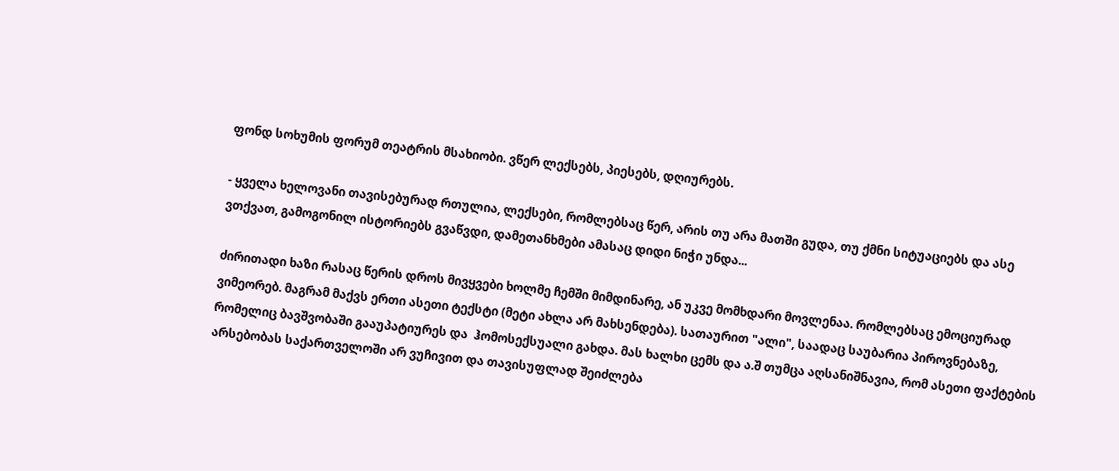ფონდ სოხუმის ფორუმ თეატრის მსახიობი. ვწერ ლექსებს, პიესებს, დღიურებს.

- ყველა ხელოვანი თავისებურად რთულია, ლექსები, რომლებსაც წერ, არის თუ არა მათში გუდა, თუ ქმნი სიტუაციებს და ასე ვთქვათ, გამოგონილ ისტორიებს გვაწვდი, დამეთანხმები ამასაც დიდი ნიჭი უნდა...

ძირითადი ხაზი რასაც წერის დროს მივყვები ხოლმე ჩემში მიმდინარე, ან უკვე მომხდარი მოვლენაა. რომლებსაც ემოციურად ვიმეორებ. მაგრამ მაქვს ერთი ასეთი ტექსტი (მეტი ახლა არ მახსენდება). სათაურით "ალი", საადაც საუბარია პიროვნებაზე, რომელიც ბავშვობაში გააუპატიურეს და  ჰომოსექსუალი გახდა. მას ხალხი ცემს და ა.შ თუმცა აღსანიშნავია, რომ ასეთი ფაქტების არსებობას საქართველოში არ ვუჩივით და თავისუფლად შეიძლება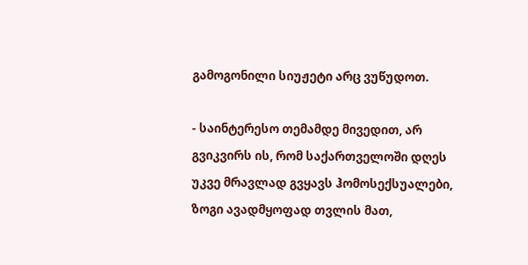გამოგონილი სიუჟეტი არც ვუწუდოთ.

- საინტერესო თემამდე მივედით, არ გვიკვირს ის, რომ საქართველოში დღეს უკვე მრავლად გვყავს ჰომოსექსუალები, ზოგი ავადმყოფად თვლის მათ,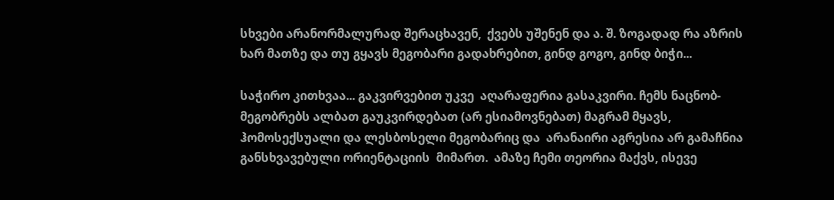სხვები არანორმალურად შერაცხავენ,  ქვებს უშენენ და ა. შ. ზოგადად რა აზრის ხარ მათზე და თუ გყავს მეგობარი გადახრებით, გინდ გოგო, გინდ ბიჭი...

საჭირო კითხვაა... გაკვირვებით უკვე  აღარაფერია გასაკვირი. ჩემს ნაცნობ-მეგობრებს ალბათ გაუკვირდებათ (არ ესიამოვნებათ) მაგრამ მყავს, ჰომოსექსუალი და ლესბოსელი მეგობარიც და  არანაირი აგრესია არ გამაჩნია განსხვავებული ორიენტაციის  მიმართ.  ამაზე ჩემი თეორია მაქვს, ისევე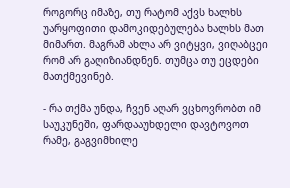როგორც იმაზე, თუ რატომ აქვს ხალხს უარყოფითი დამოკიდებულება ხალხს მათ მიმართ. მაგრამ ახლა არ ვიტყვი, ვიღაბცეი რომ არ გაღიზიანდნენ. თუმცა თუ ეცდები მათქმევინებ.

- რა თქმა უნდა, ჩვენ აღარ ვცხოვრობთ იმ საუკუნეში, ფარდააუხდელი დავტოვოთ რამე, გაგვიმხილე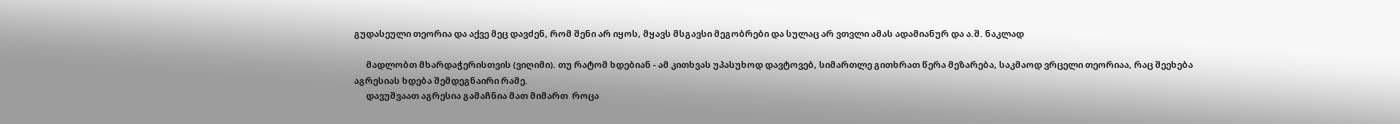გუდასეული თეორია და აქვე მეც დავძენ, რომ შენი არ იყოს, მყავს მსგავსი მეგობრები და სულაც არ ვთვლი ამას ადამიანურ და ა.შ. ნაკლად

      მადლობთ მხარდაჭერისთვის (ვიღიმი). თუ რატომ ხდებიან - ამ კითხვას უპასუხოდ დავტოვებ, სიმართლე გითხრათ წერა მეზარება, საკმაოდ ვრცელი თეორიაა, რაც შეეხება აგრესიას ხდება შემდეგნაირი რამე.
      დავუშვაათ აგრესია გამაჩნია მათ მიმართ  როცა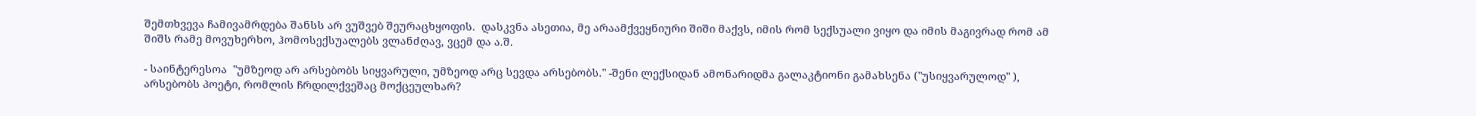შემთხვევა ჩამივამრდება შანსს არ ვუშვებ შეურაცხყოფის.  დასკვნა ასეთია, მე არაამქვეყნიური შიში მაქვს, იმის რომ სექსუალი ვიყო და იმის მაგივრად რომ ამ შიშს რამე მოვუხერხო, ჰომოსექსუალებს ვლანძღავ, ვცემ და ა.შ.

- საინტერესოა  "უმზეოდ არ არსებობს სიყვარული, უმზეოდ არც სევდა არსებობს." -შენი ლექსიდან ამონარიდმა გალაკტიონი გამახსენა ("უსიყვარულოდ" ), არსებობს პოეტი, რომლის ჩრდილქვეშაც მოქცეულხარ?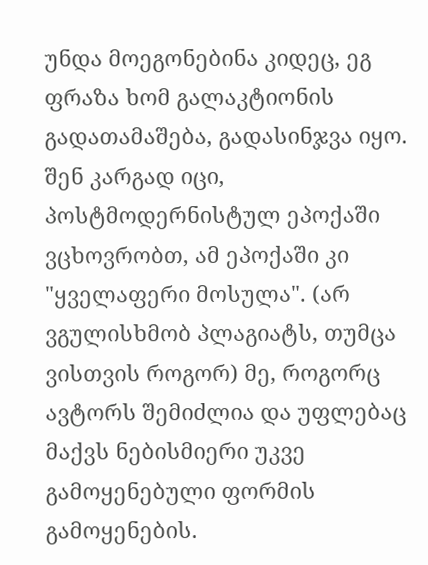უნდა მოეგონებინა კიდეც, ეგ ფრაზა ხომ გალაკტიონის გადათამაშება, გადასინჯვა იყო. შენ კარგად იცი, პოსტმოდერნისტულ ეპოქაში ვცხოვრობთ, ამ ეპოქაში კი  "ყველაფერი მოსულა". (არ ვგულისხმობ პლაგიატს, თუმცა  ვისთვის როგორ) მე, როგორც ავტორს შემიძლია და უფლებაც მაქვს ნებისმიერი უკვე გამოყენებული ფორმის გამოყენების.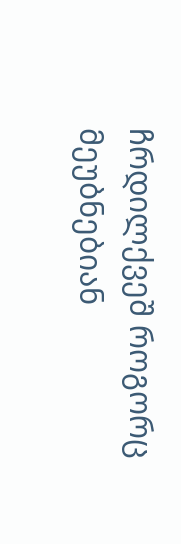ჩრდილქვეშ როგორც მეუბნებიან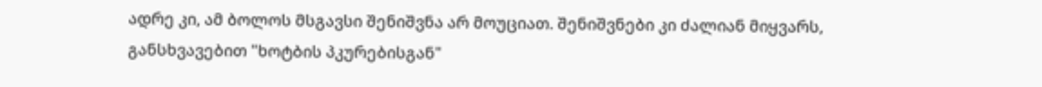ადრე კი, ამ ბოლოს მსგავსი შენიშვნა არ მოუციათ. შენიშვნები კი ძალიან მიყვარს, განსხვავებით "ხოტბის პკურებისგან"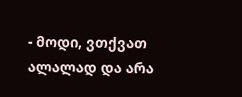- მოდი, ვთქვათ ალალად და არა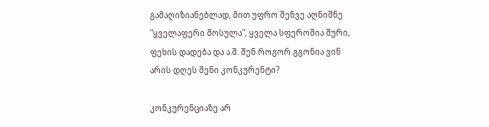გამაღიზიანებლად, მით უფრო შენვე აღნიშნე "ყველაფერი მოსულა", ყველა სფეროშია შური, ფეხის დადება და ა.შ. შენ როგორ გგონია ვინ არის დღეს შენი კონკურენტი?

კონკურენციაზე არ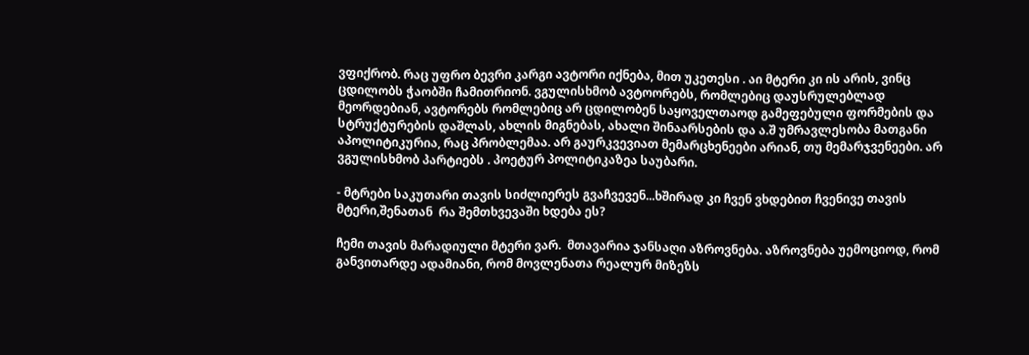ვფიქრობ. რაც უფრო ბევრი კარგი ავტორი იქნება, მით უკეთესი . აი მტერი კი ის არის, ვინც ცდილობს ჭაობში ჩამითრიონ. ვგულისხმობ ავტოორებს, რომლებიც დაუსრულებლად მეორდებიან, ავტორებს რომლებიც არ ცდილობენ საყოველთაოდ გამეფებული ფორმების და სტრუქტურების დაშლას, ახლის მიგნებას, ახალი შინაარსების და ა.შ უმრავლესობა მათგანი აპოლიტიკურია, რაც პრობლემაა. არ გაურკვევიათ მემარცხენეები არიან, თუ მემარჯვენეები. არ ვგულისხმობ პარტიებს . პოეტურ პოლიტიკაზეა საუბარი.

- მტრები საკუთარი თავის სიძლიერეს გვაჩვევენ...ხშირად კი ჩვენ ვხდებით ჩვენივე თავის მტერი,შენათან  რა შემთხვევაში ხდება ეს?

ჩემი თავის მარადიული მტერი ვარ.  მთავარია ჯანსაღი აზროვნება. აზროვნება უემოციოდ, რომ განვითარდე ადამიანი, რომ მოვლენათა რეალურ მიზეზს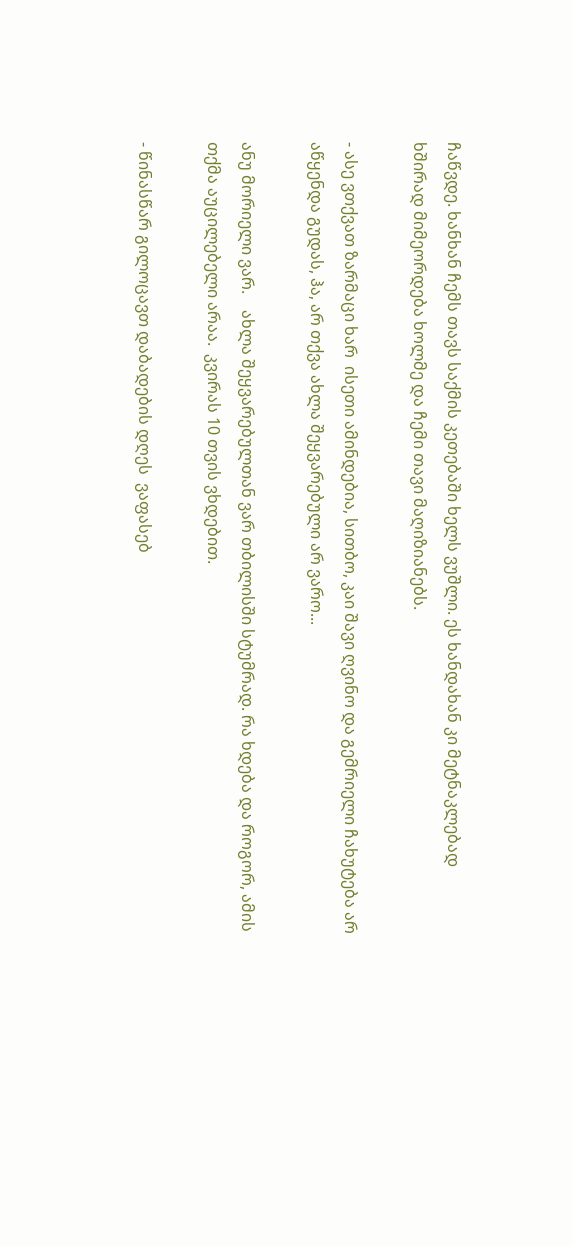ჩაწვდე. ხანხან ჩემს თავს საქმის კეთებაში ხელს ვუშლი. ეს ხანდახან კი მეტნაკლებად ხშირად მიმეორდება ხოლმე და ჩემი თავი მაღიზიანებს.

- ასე ვთქვათ ზარმაცი ხარ  ისეთი ამინდებია, სითბო, კაი შავი ღვინო და გემრიელი ჩახუტება არ აწყენდა გუდას, ჰა, არ თქვა ახლა შეყვარებული არ ვარო...

ანუ მორიელი ვარ.    ახლა შეყვარებულთან ვარ თბილისში სტუმრად. რა ხდება და როგორ, ამის თქმა აუცილებელი არაა.  კვირას 10 თვის ვხდებით.

- წინასწარ გილოცავთ დაბადების დღეს  ვაფასებ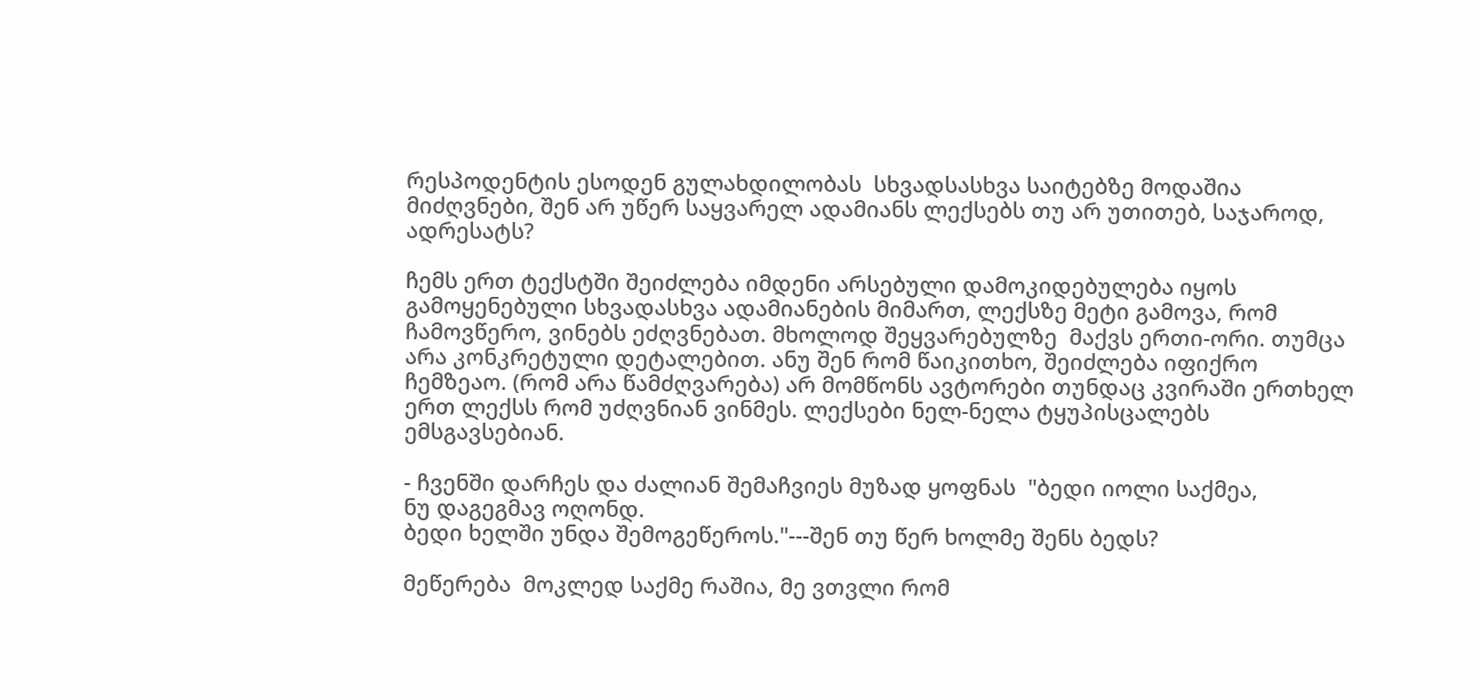რესპოდენტის ესოდენ გულახდილობას  სხვადსასხვა საიტებზე მოდაშია მიძღვნები, შენ არ უწერ საყვარელ ადამიანს ლექსებს თუ არ უთითებ, საჯაროდ, ადრესატს?

ჩემს ერთ ტექსტში შეიძლება იმდენი არსებული დამოკიდებულება იყოს გამოყენებული სხვადასხვა ადამიანების მიმართ, ლექსზე მეტი გამოვა, რომ ჩამოვწერო, ვინებს ეძღვნებათ. მხოლოდ შეყვარებულზე  მაქვს ერთი-ორი. თუმცა არა კონკრეტული დეტალებით. ანუ შენ რომ წაიკითხო, შეიძლება იფიქრო ჩემზეაო. (რომ არა წამძღვარება) არ მომწონს ავტორები თუნდაც კვირაში ერთხელ ერთ ლექსს რომ უძღვნიან ვინმეს. ლექსები ნელ-ნელა ტყუპისცალებს ემსგავსებიან.

- ჩვენში დარჩეს და ძალიან შემაჩვიეს მუზად ყოფნას  "ბედი იოლი საქმეა,
ნუ დაგეგმავ ოღონდ.
ბედი ხელში უნდა შემოგეწეროს."---შენ თუ წერ ხოლმე შენს ბედს?

მეწერება  მოკლედ საქმე რაშია, მე ვთვლი რომ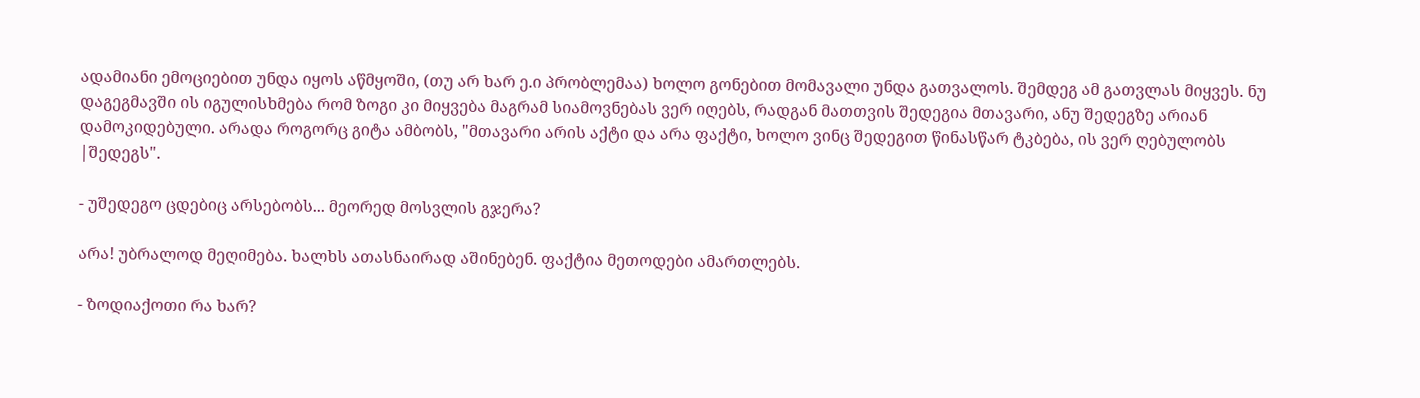ადამიანი ემოციებით უნდა იყოს აწმყოში, (თუ არ ხარ ე.ი პრობლემაა) ხოლო გონებით მომავალი უნდა გათვალოს. შემდეგ ამ გათვლას მიყვეს. ნუ დაგეგმავში ის იგულისხმება რომ ზოგი კი მიყვება მაგრამ სიამოვნებას ვერ იღებს, რადგან მათთვის შედეგია მთავარი, ანუ შედეგზე არიან დამოკიდებული. არადა როგორც გიტა ამბობს, "მთავარი არის აქტი და არა ფაქტი, ხოლო ვინც შედეგით წინასწარ ტკბება, ის ვერ ღებულობს |შედეგს".

- უშედეგო ცდებიც არსებობს... მეორედ მოსვლის გჯერა?

არა! უბრალოდ მეღიმება. ხალხს ათასნაირად აშინებენ. ფაქტია მეთოდები ამართლებს.

- ზოდიაქოთი რა ხარ?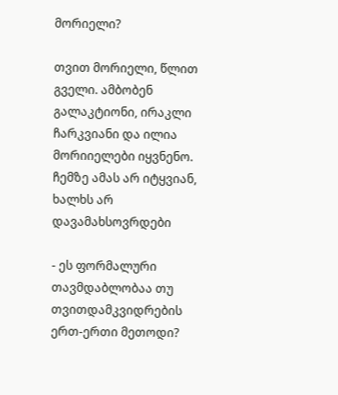მორიელი?

თვით მორიელი, წლით გველი. ამბობენ გალაკტიონი, ირაკლი ჩარკვიანი და ილია მორიიელები იყვნენო. ჩემზე ამას არ იტყვიან, ხალხს არ დავამახსოვრდები

- ეს ფორმალური თავმდაბლობაა თუ თვითდამკვიდრების ერთ-ერთი მეთოდი?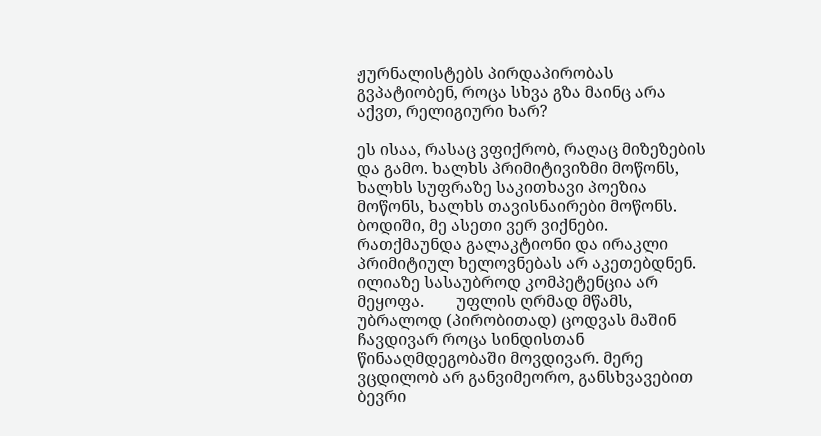ჟურნალისტებს პირდაპირობას გვპატიობენ, როცა სხვა გზა მაინც არა აქვთ, რელიგიური ხარ?

ეს ისაა, რასაც ვფიქრობ, რაღაც მიზეზების და გამო. ხალხს პრიმიტივიზმი მოწონს, ხალხს სუფრაზე საკითხავი პოეზია მოწონს, ხალხს თავისნაირები მოწონს. ბოდიში, მე ასეთი ვერ ვიქნები. რათქმაუნდა გალაკტიონი და ირაკლი პრიმიტიულ ხელოვნებას არ აკეთებდნენ. ილიაზე სასაუბროდ კომპეტენცია არ მეყოფა.        უფლის ღრმად მწამს,  უბრალოდ (პირობითად) ცოდვას მაშინ ჩავდივარ როცა სინდისთან წინააღმდეგობაში მოვდივარ. მერე ვცდილობ არ განვიმეორო, განსხვავებით ბევრი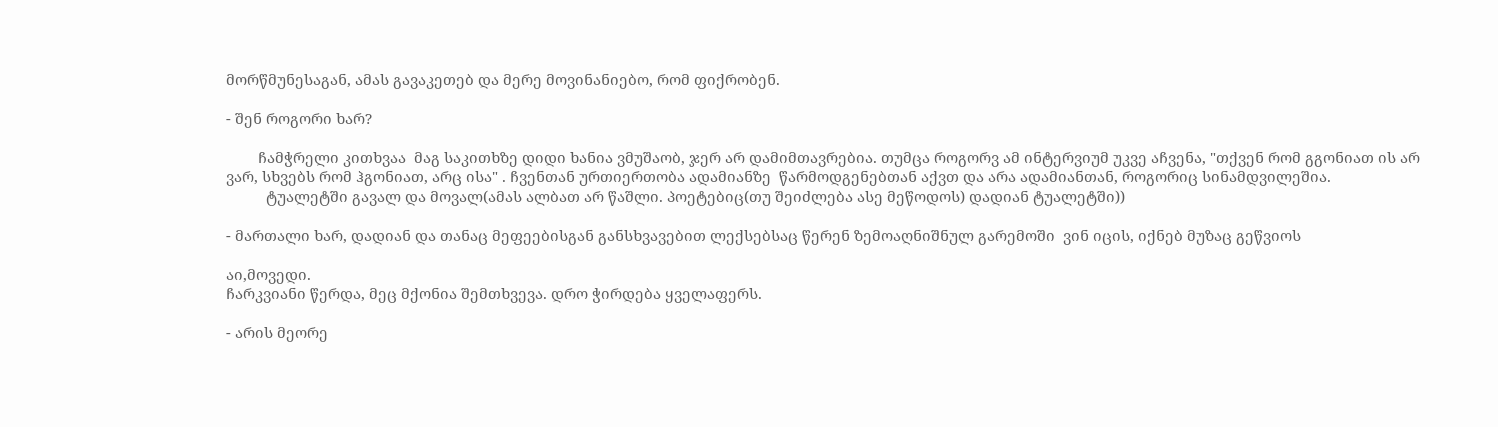მორწმუნესაგან, ამას გავაკეთებ და მერე მოვინანიებო, რომ ფიქრობენ.

- შენ როგორი ხარ?

        ჩამჭრელი კითხვაა  მაგ საკითხზე დიდი ხანია ვმუშაობ, ჯერ არ დამიმთავრებია. თუმცა როგორვ ამ ინტერვიუმ უკვე აჩვენა, "თქვენ რომ გგონიათ ის არ ვარ, სხვებს რომ ჰგონიათ, არც ისა" . ჩვენთან ურთიერთობა ადამიანზე  წარმოდგენებთან აქვთ და არა ადამიანთან, როგორიც სინამდვილეშია.
          ტუალეტში გავალ და მოვალ(ამას ალბათ არ წაშლი. პოეტებიც(თუ შეიძლება ასე მეწოდოს) დადიან ტუალეტში))

- მართალი ხარ, დადიან და თანაც მეფეებისგან განსხვავებით ლექსებსაც წერენ ზემოაღნიშნულ გარემოში  ვინ იცის, იქნებ მუზაც გეწვიოს

აი,მოვედი.
ჩარკვიანი წერდა, მეც მქონია შემთხვევა. დრო ჭირდება ყველაფერს.

- არის მეორე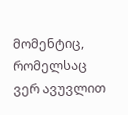მომენტიც, რომელსაც ვერ ავუვლით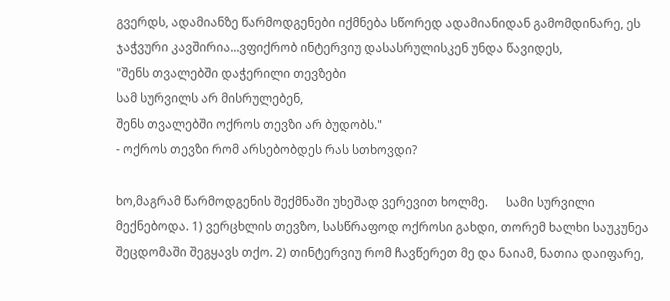გვერდს, ადამიანზე წარმოდგენები იქმნება სწორედ ადამიანიდან გამომდინარე, ეს ჯაჭვური კავშირია...ვფიქრობ ინტერვიუ დასასრულისკენ უნდა წავიდეს,
"შენს თვალებში დაჭერილი თევზები
სამ სურვილს არ მისრულებენ,
შენს თვალებში ოქროს თევზი არ ბუდობს."
- ოქროს თევზი რომ არსებობდეს რას სთხოვდი?

ხო,მაგრამ წარმოდგენის შექმნაში უხეშად ვერევით ხოლმე.      სამი სურვილი მექნებოდა. 1) ვერცხლის თევზო, სასწრაფოდ ოქროსი გახდი, თორემ ხალხი საუკუნეა შეცდომაში შეგყავს თქო. 2) თინტერვიუ რომ ჩავწერეთ მე და ნაიამ, ნათია დაიფარე,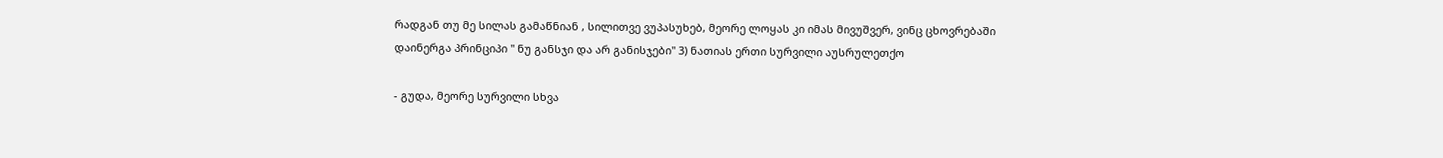რადგან თუ მე სილას გამაწნიან , სილითვე ვუპასუხებ, მეორე ლოყას კი იმას მივუშვერ, ვინც ცხოვრებაში დაინერგა პრინციპი " ნუ განსჯი და არ განისჯები" 3) ნათიას ერთი სურვილი აუსრულეთქო

- გუდა, მეორე სურვილი სხვა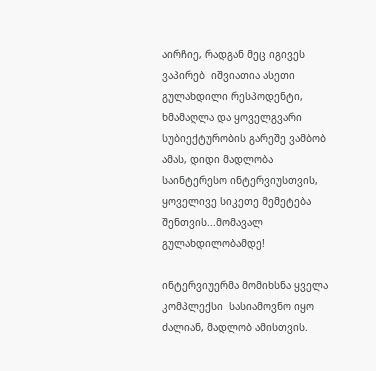აირჩიე, რადგან მეც იგივეს ვაპირებ  იშვიათია ასეთი გულახდილი რესპოდენტი, ხმამაღლა და ყოველგვარი სუბიექტურობის გარეშე ვამბობ ამას, დიდი მადლობა საინტერესო ინტერვიუსთვის, ყოველივე სიკეთე მემეტება შენთვის...მომავალ გულახდილობამდე!

ინტერვიუერმა მომიხსნა ყველა კომპლექსი  სასიამოვნო იყო ძალიან, მადლობ ამისთვის.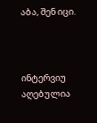აბა, შენ იცი.



ინტერვიუ აღებულია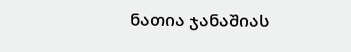ნათია ჯანაშიას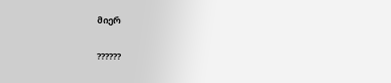მიერ

??????